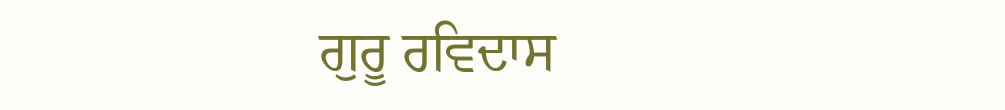ਗੁਰੂ ਰਵਿਦਾਸ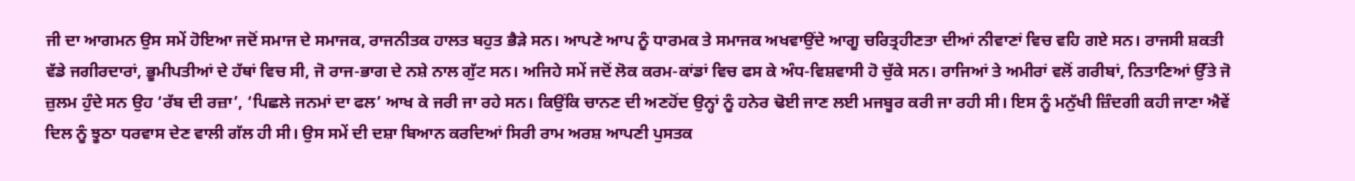ਜੀ ਦਾ ਆਗਮਨ ਉਸ ਸਮੇਂ ਹੋਇਆ ਜਦੋਂ ਸਮਾਜ ਦੇ ਸਮਾਜਕ, ਰਾਜਨੀਤਕ ਹਾਲਤ ਬਹੁਤ ਭੈੜੇ ਸਨ। ਆਪਣੇ ਆਪ ਨੂੰ ਧਾਰਮਕ ਤੇ ਸਮਾਜਕ ਅਖਵਾਉਂਦੇ ਆਗੂ ਚਰਿਤ੍ਰਹੀਣਤਾ ਦੀਆਂ ਨੀਵਾਣਾਂ ਵਿਚ ਵਹਿ ਗਏ ਸਨ। ਰਾਜਸੀ ਸ਼ਕਤੀ ਵੱਡੇ ਜਗੀਰਦਾਰਾਂ, ਭੂਮੀਪਤੀਆਂ ਦੇ ਹੱਥਾਂ ਵਿਚ ਸੀ, ਜੋ ਰਾਜ-ਭਾਗ ਦੇ ਨਸ਼ੇ ਨਾਲ ਗੁੱਟ ਸਨ। ਅਜਿਹੇ ਸਮੇਂ ਜਦੋਂ ਲੋਕ ਕਰਮ-ਕਾਂਡਾਂ ਵਿਚ ਫਸ ਕੇ ਅੰਧ-ਵਿਸ਼ਵਾਸੀ ਹੋ ਚੁੱਕੇ ਸਨ। ਰਾਜਿਆਂ ਤੇ ਅਮੀਰਾਂ ਵਲੋਂ ਗਰੀਬਾਂ, ਨਿਤਾਣਿਆਂ ਉੱਤੇ ਜੋ ਜ਼ੁਲਮ ਹੁੰਦੇ ਸਨ ਉਹ ‘ਰੱਬ ਦੀ ਰਜ਼ਾ’, ‘ਪਿਛਲੇ ਜਨਮਾਂ ਦਾ ਫਲ’ ਆਖ ਕੇ ਜਰੀ ਜਾ ਰਹੇ ਸਨ। ਕਿਉਂਕਿ ਚਾਨਣ ਦੀ ਅਣਹੋਂਦ ਉਨ੍ਹਾਂ ਨੂੰ ਹਨੇਰ ਢੋਈ ਜਾਣ ਲਈ ਮਜਬੂਰ ਕਰੀ ਜਾ ਰਹੀ ਸੀ। ਇਸ ਨੂੰ ਮਨੁੱਖੀ ਜ਼ਿੰਦਗੀ ਕਹੀ ਜਾਣਾ ਐਵੇਂ ਦਿਲ ਨੂੰ ਝੂਠਾ ਧਰਵਾਸ ਦੇਣ ਵਾਲੀ ਗੱਲ ਹੀ ਸੀ। ਉਸ ਸਮੇਂ ਦੀ ਦਸ਼ਾ ਬਿਆਨ ਕਰਦਿਆਂ ਸਿਰੀ ਰਾਮ ਅਰਸ਼ ਆਪਣੀ ਪੁਸਤਕ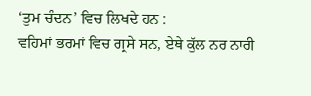‘ਤੁਮ ਚੰਦਨ’ ਵਿਚ ਲਿਖਦੇ ਹਨ :
ਵਹਿਮਾਂ ਭਰਮਾਂ ਵਿਚ ਗ੍ਰਸੇ ਸਨ, ਏਥੇ ਕੁੱਲ ਨਰ ਨਾਰੀ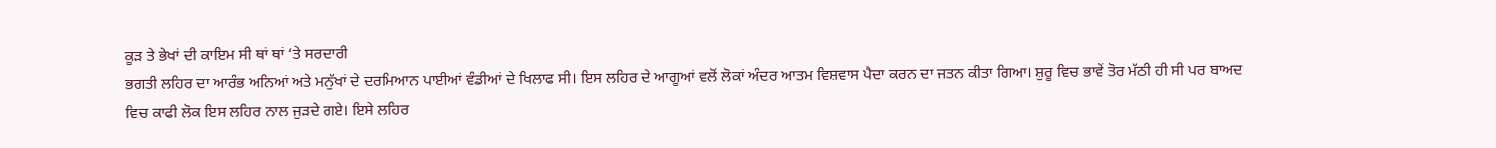ਕੂੜ ਤੇ ਭੇਖਾਂ ਦੀ ਕਾਇਮ ਸੀ ਥਾਂ ਥਾਂ ‘ਤੇ ਸਰਦਾਰੀ
ਭਗਤੀ ਲਹਿਰ ਦਾ ਆਰੰਭ ਅਨਿਆਂ ਅਤੇ ਮਨੁੱਖਾਂ ਦੇ ਦਰਮਿਆਨ ਪਾਈਆਂ ਵੰਡੀਆਂ ਦੇ ਖਿਲਾਫ ਸੀ। ਇਸ ਲਹਿਰ ਦੇ ਆਗੂਆਂ ਵਲੋਂ ਲੋਕਾਂ ਅੰਦਰ ਆਤਮ ਵਿਸ਼ਵਾਸ ਪੈਦਾ ਕਰਨ ਦਾ ਜਤਨ ਕੀਤਾ ਗਿਆ। ਸ਼ੁਰੂ ਵਿਚ ਭਾਵੇਂ ਤੋਰ ਮੱਠੀ ਹੀ ਸੀ ਪਰ ਬਾਅਦ ਵਿਚ ਕਾਫੀ ਲੋਕ ਇਸ ਲਹਿਰ ਨਾਲ ਜੁੜਦੇ ਗਏ। ਇਸੇ ਲਹਿਰ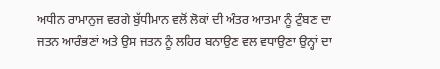ਅਧੀਨ ਰਾਮਾਨੁਜ ਵਰਗੇ ਬੁੱਧੀਮਾਨ ਵਲੋਂ ਲੋਕਾਂ ਦੀ ਅੰਤਰ ਆਤਮਾ ਨੂੰ ਟੁੰਬਣ ਦਾ ਜਤਨ ਆਰੰਭਣਾਂ ਅਤੇ ਉਸ ਜਤਨ ਨੂੰ ਲਹਿਰ ਬਨਾਉਣ ਵਲ ਵਧਾਉਣਾ ਉਨ੍ਹਾਂ ਦਾ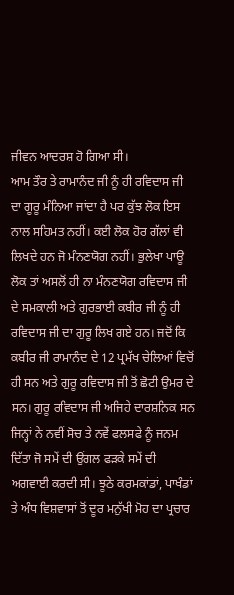ਜੀਵਨ ਆਦਰਸ਼ ਹੋ ਗਿਆ ਸੀ।
ਆਮ ਤੌਰ ਤੇ ਰਾਮਾਨੰਦ ਜੀ ਨੂੰ ਹੀ ਰਵਿਦਾਸ ਜੀ ਦਾ ਗੂਰੂ ਮੰਨਿਆ ਜਾਂਦਾ ਹੈ ਪਰ ਕੁੱਝ ਲੋਕ ਇਸ ਨਾਲ ਸਹਿਮਤ ਨਹੀਂ। ਕਈ ਲੋਕ ਹੋਰ ਗੱਲਾਂ ਵੀ ਲਿਖਦੇ ਹਨ ਜੋ ਮੰਨਣਯੋਗ ਨਹੀਂ। ਭੁਲੇਖਾ ਪਾਊ ਲੋਕ ਤਾਂ ਅਸਲੋਂ ਹੀ ਨਾ ਮੰਨਣਯੋਗ ਰਵਿਦਾਸ ਜੀ ਦੇ ਸਮਕਾਲੀ ਅਤੇ ਗੁਰਭਾਈ ਕਬੀਰ ਜੀ ਨੂੰ ਹੀ ਰਵਿਦਾਸ ਜੀ ਦਾ ਗੁਰੂ ਲਿਖ ਗਏ ਹਨ। ਜਦੋਂ ਕਿ ਕਬੀਰ ਜੀ ਰਾਮਾਨੰਦ ਦੇ 12 ਪ੍ਰਮੱਖ ਚੇਲਿਆਂ ਵਿਚੋਂ ਹੀ ਸਨ ਅਤੇ ਗੁਰੂ ਰਵਿਦਾਸ ਜੀ ਤੋਂ ਛੋਟੀ ਉਮਰ ਦੇ ਸਨ। ਗੁਰੂ ਰਵਿਦਾਸ ਜੀ ਅਜਿਹੇ ਦਾਰਸ਼ਨਿਕ ਸਨ ਜਿਨ੍ਹਾਂ ਨੇ ਨਵੀਂ ਸੋਚ ਤੇ ਨਵੇਂ ਫਲਸਫੇ ਨੂੰ ਜਨਮ ਦਿੱਤਾ ਜੋ ਸਮੇਂ ਦੀ ਉਂਗਲ ਫੜਕੇ ਸਮੇਂ ਦੀ ਅਗਵਾਈ ਕਰਦੀ ਸੀ। ਝੂਠੇ ਕਰਮਕਾਂਡਾਂ, ਪਾਖੰਡਾਂ ਤੇ ਅੰਧ ਵਿਸ਼ਵਾਸਾਂ ਤੋਂ ਦੂਰ ਮਨੁੱਖੀ ਮੋਹ ਦਾ ਪ੍ਰਚਾਰ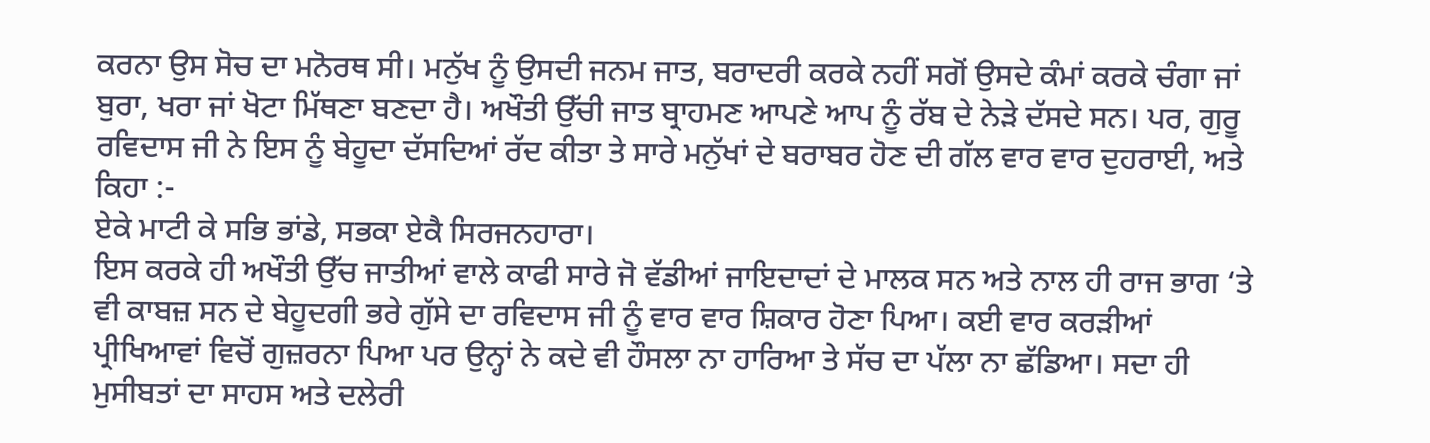ਕਰਨਾ ਉਸ ਸੋਚ ਦਾ ਮਨੋਰਥ ਸੀ। ਮਨੁੱਖ ਨੂੰ ਉਸਦੀ ਜਨਮ ਜਾਤ, ਬਰਾਦਰੀ ਕਰਕੇ ਨਹੀਂ ਸਗੋਂ ਉਸਦੇ ਕੰਮਾਂ ਕਰਕੇ ਚੰਗਾ ਜਾਂ ਬੁਰਾ, ਖਰਾ ਜਾਂ ਖੋਟਾ ਮਿੱਥਣਾ ਬਣਦਾ ਹੈ। ਅਖੌਤੀ ਉੱਚੀ ਜਾਤ ਬ੍ਰਾਹਮਣ ਆਪਣੇ ਆਪ ਨੂੰ ਰੱਬ ਦੇ ਨੇੜੇ ਦੱਸਦੇ ਸਨ। ਪਰ, ਗੁਰੂ ਰਵਿਦਾਸ ਜੀ ਨੇ ਇਸ ਨੂੰ ਬੇਹੂਦਾ ਦੱਸਦਿਆਂ ਰੱਦ ਕੀਤਾ ਤੇ ਸਾਰੇ ਮਨੁੱਖਾਂ ਦੇ ਬਰਾਬਰ ਹੋਣ ਦੀ ਗੱਲ ਵਾਰ ਵਾਰ ਦੁਹਰਾਈ, ਅਤੇ ਕਿਹਾ :-
ਏਕੇ ਮਾਟੀ ਕੇ ਸਭਿ ਭਾਂਡੇ, ਸਭਕਾ ਏਕੈ ਸਿਰਜਨਹਾਰਾ।
ਇਸ ਕਰਕੇ ਹੀ ਅਖੌਤੀ ਉੱਚ ਜਾਤੀਆਂ ਵਾਲੇ ਕਾਫੀ ਸਾਰੇ ਜੋ ਵੱਡੀਆਂ ਜਾਇਦਾਦਾਂ ਦੇ ਮਾਲਕ ਸਨ ਅਤੇ ਨਾਲ ਹੀ ਰਾਜ ਭਾਗ ‘ਤੇ ਵੀ ਕਾਬਜ਼ ਸਨ ਦੇ ਬੇਹੂਦਗੀ ਭਰੇ ਗੁੱਸੇ ਦਾ ਰਵਿਦਾਸ ਜੀ ਨੂੰ ਵਾਰ ਵਾਰ ਸ਼ਿਕਾਰ ਹੋਣਾ ਪਿਆ। ਕਈ ਵਾਰ ਕਰੜੀਆਂ ਪ੍ਰੀਖਿਆਵਾਂ ਵਿਚੋਂ ਗੁਜ਼ਰਨਾ ਪਿਆ ਪਰ ਉਨ੍ਹਾਂ ਨੇ ਕਦੇ ਵੀ ਹੌਸਲਾ ਨਾ ਹਾਰਿਆ ਤੇ ਸੱਚ ਦਾ ਪੱਲਾ ਨਾ ਛੱਡਿਆ। ਸਦਾ ਹੀ ਮੁਸੀਬਤਾਂ ਦਾ ਸਾਹਸ ਅਤੇ ਦਲੇਰੀ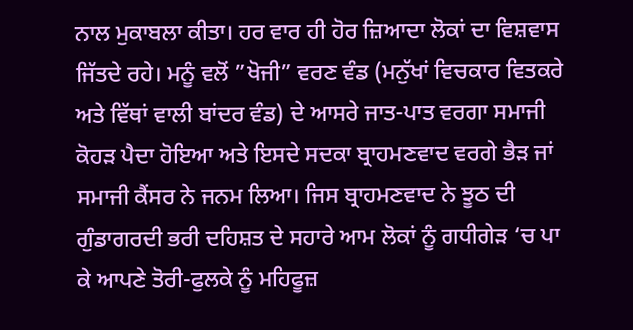ਨਾਲ ਮੁਕਾਬਲਾ ਕੀਤਾ। ਹਰ ਵਾਰ ਹੀ ਹੋਰ ਜ਼ਿਆਦਾ ਲੋਕਾਂ ਦਾ ਵਿਸ਼ਵਾਸ ਜਿੱਤਦੇ ਰਹੇ। ਮਨੂੰ ਵਲੋਂ ”ਖੋਜੀ” ਵਰਣ ਵੰਡ (ਮਨੁੱਖਾਂ ਵਿਚਕਾਰ ਵਿਤਕਰੇ ਅਤੇ ਵਿੱਥਾਂ ਵਾਲੀ ਬਾਂਦਰ ਵੰਡ) ਦੇ ਆਸਰੇ ਜਾਤ-ਪਾਤ ਵਰਗਾ ਸਮਾਜੀ ਕੋਹੜ ਪੈਦਾ ਹੋਇਆ ਅਤੇ ਇਸਦੇ ਸਦਕਾ ਬ੍ਰਾਹਮਣਵਾਦ ਵਰਗੇ ਭੈੜ ਜਾਂ ਸਮਾਜੀ ਕੈਂਸਰ ਨੇ ਜਨਮ ਲਿਆ। ਜਿਸ ਬ੍ਰਾਹਮਣਵਾਦ ਨੇ ਝੂਠ ਦੀ ਗੁੰਡਾਗਰਦੀ ਭਰੀ ਦਹਿਸ਼ਤ ਦੇ ਸਹਾਰੇ ਆਮ ਲੋਕਾਂ ਨੂੰ ਗਧੀਗੇੜ ‘ਚ ਪਾ ਕੇ ਆਪਣੇ ਤੋਰੀ-ਫੁਲਕੇ ਨੂੰ ਮਹਿਫੂਜ਼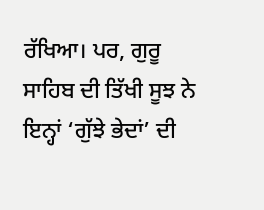ਰੱਖਿਆ। ਪਰ, ਗੁਰੂ ਸਾਹਿਬ ਦੀ ਤਿੱਖੀ ਸੂਝ ਨੇ ਇਨ੍ਹਾਂ ‘ਗੁੱਝੇ ਭੇਦਾਂ’ ਦੀ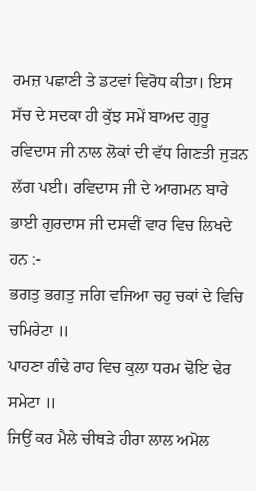ਰਮਜ਼ ਪਛਾਣੀ ਤੇ ਡਟਵਾਂ ਵਿਰੋਧ ਕੀਤਾ। ਇਸ ਸੱਚ ਦੇ ਸਦਕਾ ਹੀ ਕੁੱਝ ਸਮੇਂ ਬਾਅਦ ਗੁਰੂ ਰਵਿਦਾਸ ਜੀ ਨਾਲ ਲੋਕਾਂ ਦੀ ਵੱਧ ਗਿਣਤੀ ਜੁੜਨ ਲੱਗ ਪਈ। ਰਵਿਦਾਸ ਜੀ ਦੇ ਆਗਮਨ ਬਾਰੇ ਭਾਈ ਗੁਰਦਾਸ ਜੀ ਦਸਵੀਂ ਵਾਰ ਵਿਚ ਲਿਖਦੇ ਹਨ :-
ਭਗਤੁ ਭਗਤੁ ਜਗਿ ਵਜਿਆ ਚਹੁ ਚਕਾਂ ਦੇ ਵਿਚਿ ਚਮਿਰੇਟਾ ॥
ਪਾਹਣਾ ਗੰਢੇ ਰਾਹ ਵਿਚ ਕੁਲਾ ਧਰਮ ਢੋਇ ਢੇਰ ਸਮੇਟਾ ॥
ਜਿਉਂ ਕਰ ਮੈਲੇ ਚੀਥੜੇ ਹੀਰਾ ਲਾਲ ਅਮੋਲ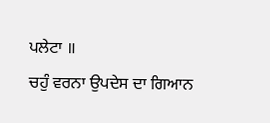ਪਲੇਟਾ ॥
ਚਹੁੰ ਵਰਨਾ ਉਪਦੇਸ ਦਾ ਗਿਆਨ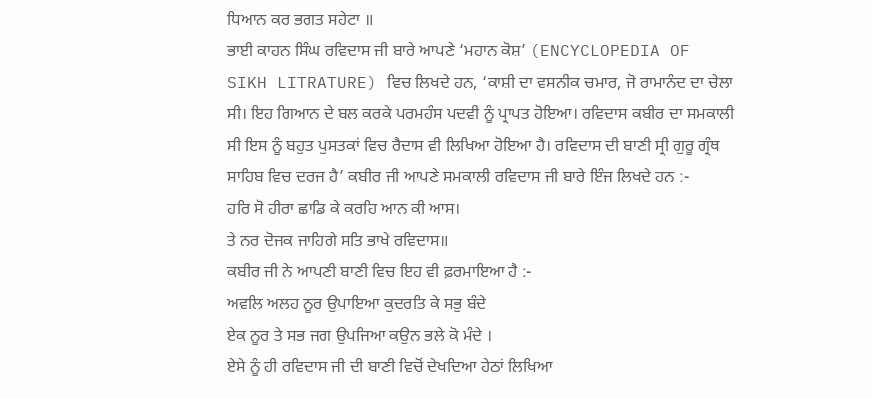ਧਿਆਨ ਕਰ ਭਗਤ ਸਹੇਟਾ ॥
ਭਾਈ ਕਾਹਨ ਸਿੰਘ ਰਵਿਦਾਸ ਜੀ ਬਾਰੇ ਆਪਣੇ ‘ਮਹਾਨ ਕੋਸ਼’ (ENCYCLOPEDIA OF SIKH LITRATURE) ਵਿਚ ਲਿਖਦੇ ਹਨ, ‘ਕਾਸ਼ੀ ਦਾ ਵਸਨੀਕ ਚਮਾਰ, ਜੋ ਰਾਮਾਨੰਦ ਦਾ ਚੇਲਾ ਸੀ। ਇਹ ਗਿਆਨ ਦੇ ਬਲ ਕਰਕੇ ਪਰਮਹੰਸ ਪਦਵੀ ਨੂੰ ਪ੍ਰਾਪਤ ਹੋਇਆ। ਰਵਿਦਾਸ ਕਬੀਰ ਦਾ ਸਮਕਾਲੀ ਸੀ ਇਸ ਨੂੰ ਬਹੁਤ ਪੁਸਤਕਾਂ ਵਿਚ ਰੈਦਾਸ ਵੀ ਲਿਖਿਆ ਹੋਇਆ ਹੈ। ਰਵਿਦਾਸ ਦੀ ਬਾਣੀ ਸ੍ਰੀ ਗੁਰੂ ਗ੍ਰੰਥ ਸਾਹਿਬ ਵਿਚ ਦਰਜ ਹੈ’ ਕਬੀਰ ਜੀ ਆਪਣੇ ਸਮਕਾਲੀ ਰਵਿਦਾਸ ਜੀ ਬਾਰੇ ਇੰਜ ਲਿਖਦੇ ਹਨ :-
ਹਰਿ ਸੋ ਹੀਰਾ ਛਾਡਿ ਕੇ ਕਰਹਿ ਆਨ ਕੀ ਆਸ।
ਤੇ ਨਰ ਦੋਜਕ ਜਾਹਿਗੇ ਸਤਿ ਭਾਖੇ ਰਵਿਦਾਸ॥
ਕਬੀਰ ਜੀ ਨੇ ਆਪਣੀ ਬਾਣੀ ਵਿਚ ਇਹ ਵੀ ਫ਼ਰਮਾਇਆ ਹੈ :-
ਅਵਲਿ ਅਲਹ ਨੂਰ ਉਪਾਇਆ ਕੁਦਰਤਿ ਕੇ ਸਭੁ ਬੰਦੇ
ਏਕ ਨੂਰ ਤੇ ਸਭ ਜਗ ਉਪਜਿਆ ਕਉਨ ਭਲੇ ਕੋ ਮੰਦੇ ।
ਏਸੇ ਨੂੰ ਹੀ ਰਵਿਦਾਸ ਜੀ ਦੀ ਬਾਣੀ ਵਿਚੋਂ ਦੇਖਦਿਆ ਹੇਠਾਂ ਲਿਖਿਆ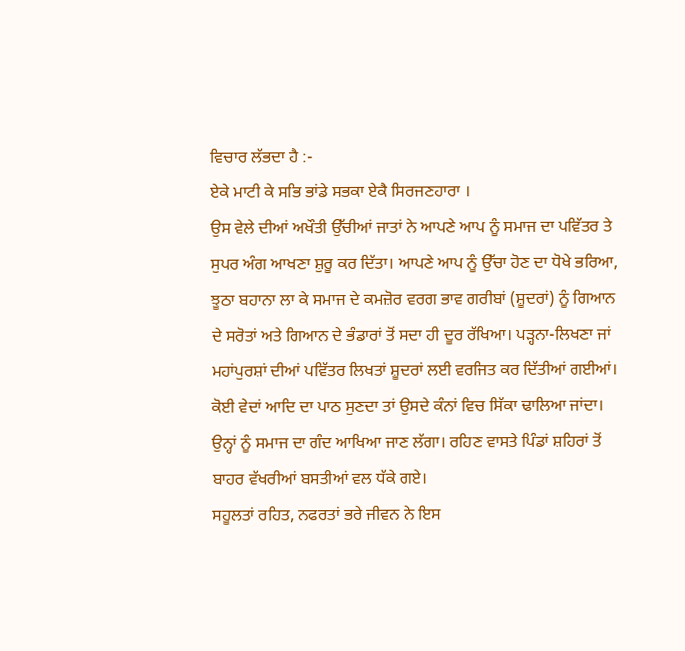ਵਿਚਾਰ ਲੱਭਦਾ ਹੈ :-
ਏਕੇ ਮਾਟੀ ਕੇ ਸਭਿ ਭਾਂਡੇ ਸਭਕਾ ਏਕੈ ਸਿਰਜਣਹਾਰਾ ।
ਉਸ ਵੇਲੇ ਦੀਆਂ ਅਖੌਤੀ ਉੱਚੀਆਂ ਜਾਤਾਂ ਨੇ ਆਪਣੇ ਆਪ ਨੂੰ ਸਮਾਜ ਦਾ ਪਵਿੱਤਰ ਤੇ ਸੁਪਰ ਅੰਗ ਆਖਣਾ ਸ਼ੁਰੂ ਕਰ ਦਿੱਤਾ। ਆਪਣੇ ਆਪ ਨੂੰ ਉੱਚਾ ਹੋਣ ਦਾ ਧੋਖੇ ਭਰਿਆ, ਝੂਠਾ ਬਹਾਨਾ ਲਾ ਕੇ ਸਮਾਜ ਦੇ ਕਮਜ਼ੋਰ ਵਰਗ ਭਾਵ ਗਰੀਬਾਂ (ਸ਼ੂਦਰਾਂ) ਨੂੰ ਗਿਆਨ ਦੇ ਸਰੋਤਾਂ ਅਤੇ ਗਿਆਨ ਦੇ ਭੰਡਾਰਾਂ ਤੋਂ ਸਦਾ ਹੀ ਦੂਰ ਰੱਖਿਆ। ਪੜ੍ਹਨਾ-ਲਿਖਣਾ ਜਾਂ ਮਹਾਂਪੁਰਸ਼ਾਂ ਦੀਆਂ ਪਵਿੱਤਰ ਲਿਖਤਾਂ ਸ਼ੂਦਰਾਂ ਲਈ ਵਰਜਿਤ ਕਰ ਦਿੱਤੀਆਂ ਗਈਆਂ। ਕੋਈ ਵੇਦਾਂ ਆਦਿ ਦਾ ਪਾਠ ਸੁਣਦਾ ਤਾਂ ਉਸਦੇ ਕੰਨਾਂ ਵਿਚ ਸਿੱਕਾ ਢਾਲਿਆ ਜਾਂਦਾ। ਉਨ੍ਹਾਂ ਨੂੰ ਸਮਾਜ ਦਾ ਗੰਦ ਆਖਿਆ ਜਾਣ ਲੱਗਾ। ਰਹਿਣ ਵਾਸਤੇ ਪਿੰਡਾਂ ਸ਼ਹਿਰਾਂ ਤੋਂ ਬਾਹਰ ਵੱਖਰੀਆਂ ਬਸਤੀਆਂ ਵਲ ਧੱਕੇ ਗਏ।
ਸਹੂਲਤਾਂ ਰਹਿਤ, ਨਫਰਤਾਂ ਭਰੇ ਜੀਵਨ ਨੇ ਇਸ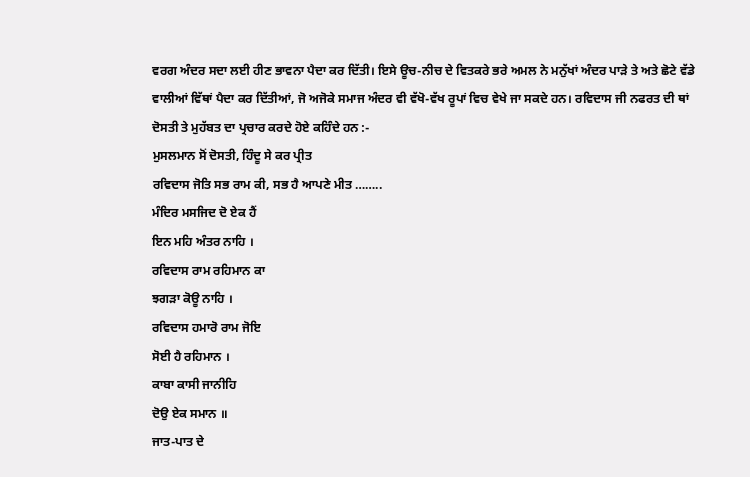ਵਰਗ ਅੰਦਰ ਸਦਾ ਲਈ ਹੀਣ ਭਾਵਨਾ ਪੈਦਾ ਕਰ ਦਿੱਤੀ। ਇਸੇ ਊਚ-ਨੀਚ ਦੇ ਵਿਤਕਰੇ ਭਰੇ ਅਮਲ ਨੇ ਮਨੁੱਖਾਂ ਅੰਦਰ ਪਾੜੇ ਤੇ ਅਤੇ ਛੋਟੇ ਵੱਡੇ ਵਾਲੀਆਂ ਵਿੱਥਾਂ ਪੈਦਾ ਕਰ ਦਿੱਤੀਆਂ, ਜੋ ਅਜੋਕੇ ਸਮਾਜ ਅੰਦਰ ਵੀ ਵੱਖੋ-ਵੱਖ ਰੂਪਾਂ ਵਿਚ ਵੇਖੇ ਜਾ ਸਕਦੇ ਹਨ। ਰਵਿਦਾਸ ਜੀ ਨਫਰਤ ਦੀ ਥਾਂ ਦੋਸਤੀ ਤੇ ਮੁਹੱਬਤ ਦਾ ਪ੍ਰਚਾਰ ਕਰਦੇ ਹੋਏ ਕਹਿੰਦੇ ਹਨ :-
ਮੁਸਲਮਾਨ ਸੋਂ ਦੋਸਤੀ, ਹਿੰਦੂ ਸੇ ਕਰ ਪ੍ਰੀਤ
ਰਵਿਦਾਸ ਜੋਤਿ ਸਭ ਰਾਮ ਕੀ, ਸਭ ਹੈ ਆਪਣੇ ਮੀਤ ……..
ਮੰਦਿਰ ਮਸਜਿਦ ਦੋ ਏਕ ਹੈਂ
ਇਨ ਮਹਿ ਅੰਤਰ ਨਾਹਿ ।
ਰਵਿਦਾਸ ਰਾਮ ਰਹਿਮਾਨ ਕਾ
ਝਗੜਾ ਕੋਊ ਨਾਹਿ ।
ਰਵਿਦਾਸ ਹਮਾਰੋ ਰਾਮ ਜੋਇ
ਸੋਈ ਹੈ ਰਹਿਮਾਨ ।
ਕਾਬਾ ਕਾਸੀ ਜਾਨੀਹਿ
ਦੋਉ ਏਕ ਸਮਾਨ ॥
ਜਾਤ-ਪਾਤ ਦੇ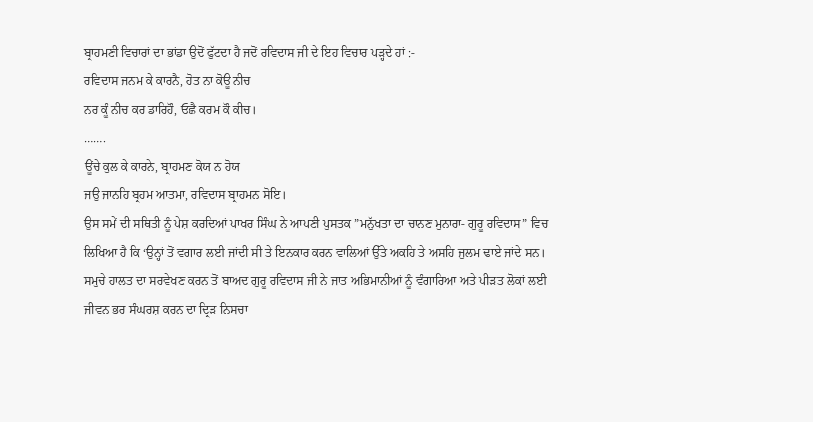ਬ੍ਰਾਹਮਣੀ ਵਿਚਾਰਾਂ ਦਾ ਭਾਂਡਾ ਉਦੋਂ ਫੁੱਟਦਾ ਹੈ ਜਦੋਂ ਰਵਿਦਾਸ ਜੀ ਦੇ ਇਹ ਵਿਚਾਰ ਪੜ੍ਹਦੇ ਹਾਂ :-
ਰਵਿਦਾਸ ਜਨਮ ਕੇ ਕਾਰਨੈ, ਹੋਤ ਨਾ ਕੋਊ ਨੀਚ
ਨਰ ਕੂੰ ਨੀਚ ਕਰ ਡਾਰਿਹੌ, ਓਛੈ ਕਰਮ ਕੌ ਕੀਚ।
…….
ਊਂਚੇ ਕੁਲ ਕੇ ਕਾਰਨੇ, ਬ੍ਰਾਹਮਣ ਕੋਯ ਨ ਹੋਯ
ਜਉ ਜਾਨਹਿ ਬ੍ਰਹਮ ਆਤਮਾ, ਰਵਿਦਾਸ ਬ੍ਰਾਹਮਨ ਸੋਇ।
ਉਸ ਸਮੇਂ ਦੀ ਸਥਿਤੀ ਨੂੰ ਪੇਸ਼ ਕਰਦਿਆਂ ਪਾਖਰ ਸਿੰਘ ਨੇ ਆਪਣੀ ਪੁਸਤਕ ”ਮਨੁੱਖਤਾ ਦਾ ਚਾਨਣ ਮੁਨਾਰਾ- ਗੁਰੂ ਰਵਿਦਾਸ” ਵਿਚ ਲਿਖਿਆ ਹੈ ਕਿ ‘ਉਨ੍ਹਾਂ ਤੋਂ ਵਗਾਰ ਲਈ ਜਾਂਦੀ ਸੀ ਤੇ ਇਨਕਾਰ ਕਰਨ ਵਾਲਿਆਂ ਉੱਤੇ ਅਕਹਿ ਤੇ ਅਸਹਿ ਜੁਲਮ ਢਾਏ ਜਾਂਦੇ ਸਨ। ਸਮੁਚੇ ਹਾਲਤ ਦਾ ਸਰਵੇਖਣ ਕਰਨ ਤੋਂ ਬਾਅਦ ਗੁਰੂ ਰਵਿਦਾਸ ਜੀ ਨੇ ਜਾਤ ਅਭਿਮਾਨੀਆਂ ਨੂੰ ਵੰਗਾਰਿਆ ਅਤੇ ਪੀੜਤ ਲੋਕਾਂ ਲਈ ਜੀਵਨ ਭਰ ਸੰਘਰਸ਼ ਕਰਨ ਦਾ ਦ੍ਰਿੜ ਨਿਸਚਾ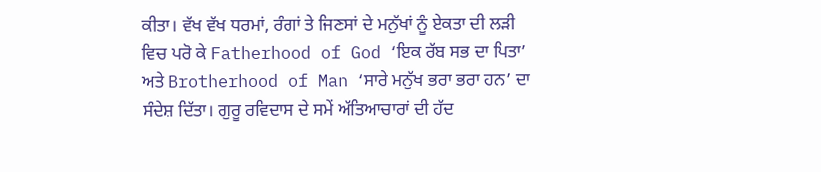ਕੀਤਾ। ਵੱਖ ਵੱਖ ਧਰਮਾਂ, ਰੰਗਾਂ ਤੇ ਜਿਣਸਾਂ ਦੇ ਮਨੁੱਖਾਂ ਨੂੰ ਏਕਤਾ ਦੀ ਲੜੀ ਵਿਚ ਪਰੋ ਕੇ Fatherhood of God ‘ਇਕ ਰੱਬ ਸਭ ਦਾ ਪਿਤਾ’ ਅਤੇ Brotherhood of Man ‘ਸਾਰੇ ਮਨੁੱਖ ਭਰਾ ਭਰਾ ਹਨ’ ਦਾ ਸੰਦੇਸ਼ ਦਿੱਤਾ। ਗੁਰੂ ਰਵਿਦਾਸ ਦੇ ਸਮੇਂ ਅੱਤਿਆਚਾਰਾਂ ਦੀ ਹੱਦ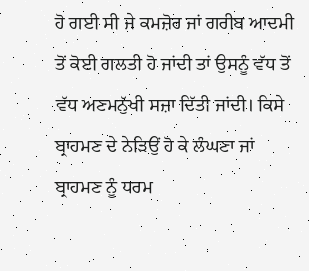ਹੋ ਗਈ ਸੀ ਜੇ ਕਮਜ਼ੋਰ ਜਾਂ ਗਰੀਬ ਆਦਮੀ ਤੋਂ ਕੋਈ ਗਲਤੀ ਹੋ ਜਾਂਦੀ ਤਾਂ ਉਸਨੂੰ ਵੱਧ ਤੋਂ ਵੱਧ ਅਣਮਨੁੱਖੀ ਸਜ਼ਾ ਦਿੱਤੀ ਜਾਂਦੀ। ਕਿਸੇ ਬ੍ਰਾਹਮਣ ਦੇ ਨੇੜਿਉਂ ਹੋ ਕੇ ਲੰਘਣਾ ਜਾਂ ਬ੍ਰਾਹਮਣ ਨੂੰ ਧਰਮ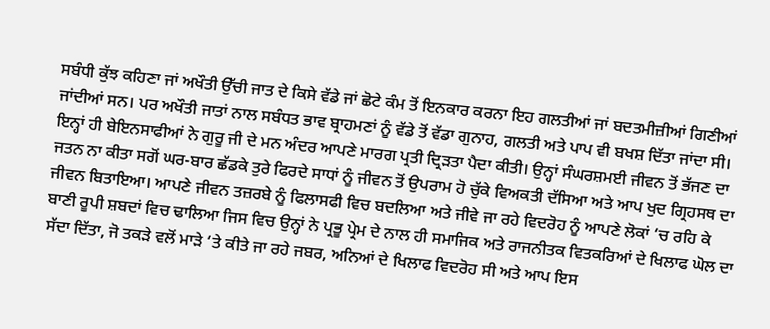ਸਬੰਧੀ ਕੁੱਝ ਕਹਿਣਾ ਜਾਂ ਅਖੌਤੀ ਉੱਚੀ ਜਾਤ ਦੇ ਕਿਸੇ ਵੱਡੇ ਜਾਂ ਛੋਟੇ ਕੰਮ ਤੋਂ ਇਨਕਾਰ ਕਰਨਾ ਇਹ ਗਲਤੀਆਂ ਜਾਂ ਬਦਤਮੀਜ਼ੀਆਂ ਗਿਣੀਆਂ ਜਾਂਦੀਆਂ ਸਨ। ਪਰ ਅਖੌਤੀ ਜਾਤਾਂ ਨਾਲ ਸਬੰਧਤ ਭਾਵ ਬ੍ਰਾਹਮਣਾਂ ਨੂੰ ਵੱਡੇ ਤੋਂ ਵੱਡਾ ਗੁਨਾਹ, ਗਲਤੀ ਅਤੇ ਪਾਪ ਵੀ ਬਖਸ਼ ਦਿੱਤਾ ਜਾਂਦਾ ਸੀ। ਇਨ੍ਹਾਂ ਹੀ ਬੇਇਨਸਾਫੀਆਂ ਨੇ ਗੁਰੂ ਜੀ ਦੇ ਮਨ ਅੰਦਰ ਆਪਣੇ ਮਾਰਗ ਪ੍ਰਤੀ ਦ੍ਰਿੜਤਾ ਪੈਦਾ ਕੀਤੀ। ਉਨ੍ਹਾਂ ਸੰਘਰਸ਼ਮਈ ਜੀਵਨ ਤੋਂ ਭੱਜਣ ਦਾ ਜਤਨ ਨਾ ਕੀਤਾ ਸਗੋਂ ਘਰ-ਬਾਰ ਛੱਡਕੇ ਤੁਰੇ ਫਿਰਦੇ ਸਾਧਾਂ ਨੂੰ ਜੀਵਨ ਤੋਂ ਉਪਰਾਮ ਹੋ ਚੁੱਕੇ ਵਿਅਕਤੀ ਦੱਸਿਆ ਅਤੇ ਆਪ ਖੁਦ ਗ੍ਰਿਹਸਥ ਦਾ ਜੀਵਨ ਬਿਤਾਇਆ। ਆਪਣੇ ਜੀਵਨ ਤਜ਼ਰਬੇ ਨੂੰ ਫਿਲਾਸਫੀ ਵਿਚ ਬਦਲਿਆ ਅਤੇ ਜੀਵੇ ਜਾ ਰਹੇ ਵਿਦਰੋਹ ਨੂੰ ਆਪਣੇ ਲੋਕਾਂ ‘ਚ ਰਹਿ ਕੇ ਬਾਣੀ ਰੂਪੀ ਸ਼ਬਦਾਂ ਵਿਚ ਢਾਲਿਆ ਜਿਸ ਵਿਚ ਉਨ੍ਹਾਂ ਨੇ ਪ੍ਰਭੂ ਪ੍ਰੇਮ ਦੇ ਨਾਲ ਹੀ ਸਮਾਜਿਕ ਅਤੇ ਰਾਜਨੀਤਕ ਵਿਤਕਰਿਆਂ ਦੇ ਖਿਲਾਫ ਘੋਲ ਦਾ ਸੱਦਾ ਦਿੱਤਾ, ਜੋ ਤਕੜੇ ਵਲੋਂ ਮਾੜੇ ‘ਤੇ ਕੀਤੇ ਜਾ ਰਹੇ ਜਬਰ, ਅਨਿਆਂ ਦੇ ਖਿਲਾਫ ਵਿਦਰੋਹ ਸੀ ਅਤੇ ਆਪ ਇਸ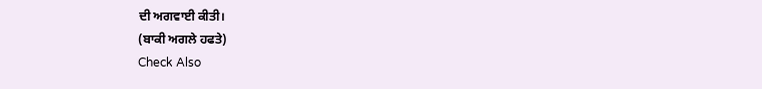ਦੀ ਅਗਵਾਈ ਕੀਤੀ।
(ਬਾਕੀ ਅਗਲੇ ਹਫਤੇ)
Check Also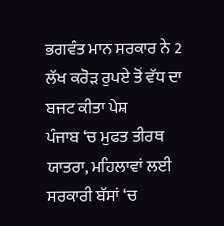ਭਗਵੰਤ ਮਾਨ ਸਰਕਾਰ ਨੇ 2 ਲੱਖ ਕਰੋੜ ਰੁਪਏ ਤੋਂ ਵੱਧ ਦਾ ਬਜਟ ਕੀਤਾ ਪੇਸ਼
ਪੰਜਾਬ ‘ਚ ਮੁਫਤ ਤੀਰਥ ਯਾਤਰਾ, ਮਹਿਲਾਵਾਂ ਲਈ ਸਰਕਾਰੀ ਬੱਸਾਂ ‘ਚ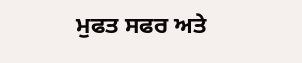ਮੁਫਤ ਸਫਰ ਅਤੇ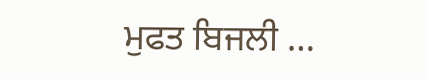ਮੁਫਤ ਬਿਜਲੀ …